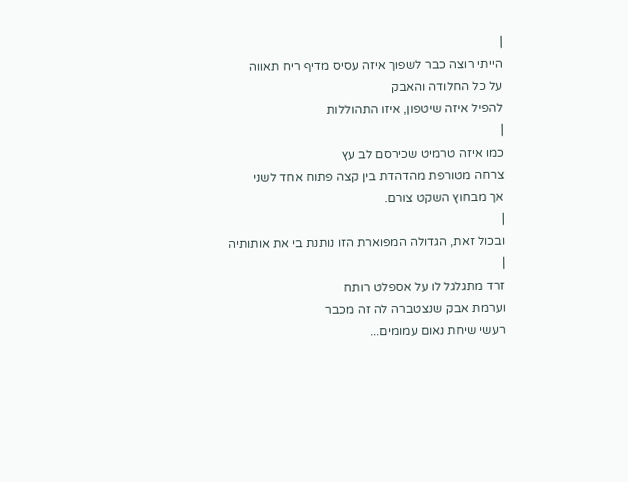|
הייתי רוצה כבר לשפוך איזה עסיס מדיף ריח תאווה
על כל החלודה והאבק
להפיל איזה שיטפון, איזו התהוללות
|
כמו איזה טרמיט שכירסם לב עץ
צרחה מטורפת מהדהדת בין קצה פתוח אחד לשני
אך מבחוץ השקט צורם.
|
ובכול זאת, הגדולה המפוארת הזו נותנת בי את אותותיה
|
זרד מתגלגל לו על אספלט רותח
וערמת אבק שנצטברה לה זה מכבר
רעשי שיחת נאום עמומים...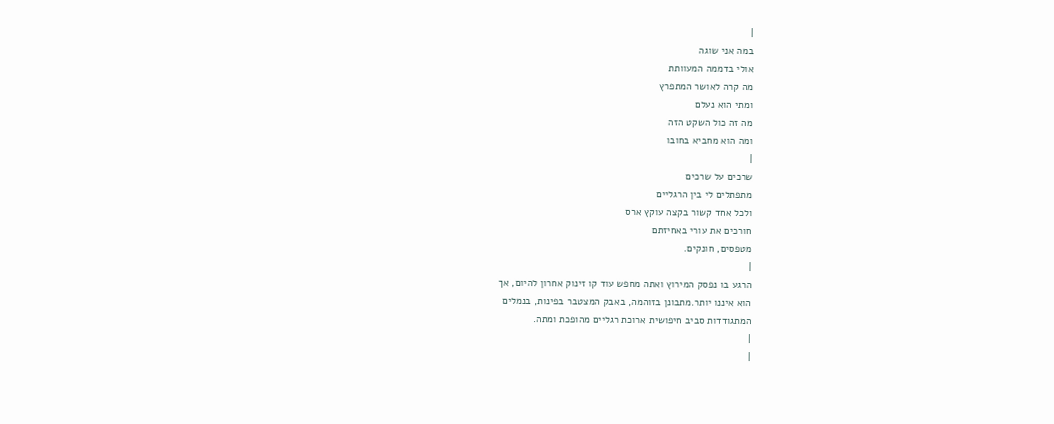|
במה אני שוגה
אולי בדממה המעוותת
מה קרה לאושר המתפרץ
ומתי הוא נעלם
מה זה כול השקט הזה
ומה הוא מחביא בחובו
|
שרכים על שרכים
מתפתלים לי בין הרגליים
ולכל אחד קשור בקצה עוקץ ארס
חורכים את עורי באחיזתם
מטפסים, חונקים.
|
הרגע בו נפסק המירוץ ואתה מחפש עוד קו זינוק אחרון להיום, אך
הוא איננו יותר.מתבונן בזוהמה, באבק המצטבר בפינות, בנמלים
המתגודדות סביב חיפושית ארוכת רגליים מהופכת ומתה.
|
|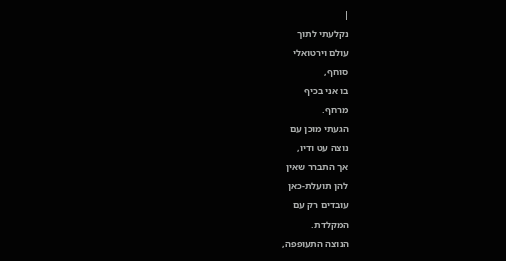|
נקלעתי לתוך
עולם וירטואלי
סוחף,
בו אני בכיף
מרחף.
הגעתי מוכן עם
נוצה עט ודיו,
אך התברר שאין
להן תועלת-כאן
עובדים רק עם
המקלדת.
הנוצה התעופפה,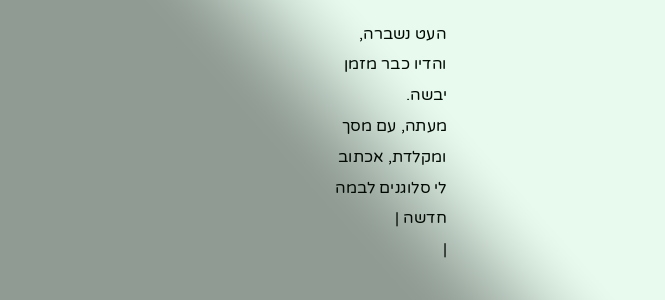העט נשברה,
והדיו כבר מזמן
יבשה.
מעתה, עם מסך
ומקלדת, אכתוב
לי סלוגנים לבמה
חדשה |
|